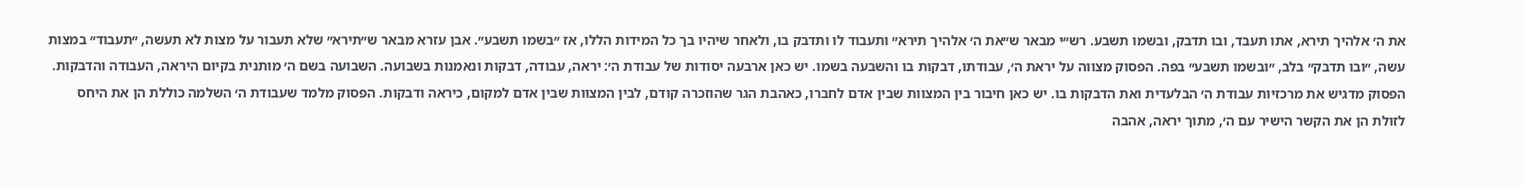את ה׳ אלהיך תירא, אתו תעבד, ובו תדבק, ובשמו תשבע. רש״י מבאר ש״את ה׳ אלהיך תירא״ ותעבוד לו ותדבק בו, ולאחר שיהיו בך כל המידות הללו, אז ״בשמו תשבע״. אבן עזרא מבאר ש״תירא״ שלא תעבור על מצות לא תעשה, ״תעבוד״ במצות עשה, ״ובו תדבק״ בלב, ״ובשמו תשבע״ בפה. הפסוק מצווה על יראת ה׳, עבודתו, דבקות בו והשבעה בשמו. יש כאן ארבעה יסודות של עבודת ה׳: יראה, עבודה, דבקות ונאמנות בשבועה. השבועה בשם ה׳ מותנית בקיום היראה, העבודה והדבקות. הפסוק מדגיש את מרכזיות עבודת ה׳ הבלעדית ואת הדבקות בו. יש כאן חיבור בין המצוות שבין אדם לחברו, כאהבת הגר שהוזכרה קודם, לבין המצוות שבין אדם למקום, כיראה ודבקות. הפסוק מלמד שעבודת ה׳ השלמה כוללת הן את היחס לזולת הן את הקשר הישיר עם ה׳, מתוך יראה, אהבה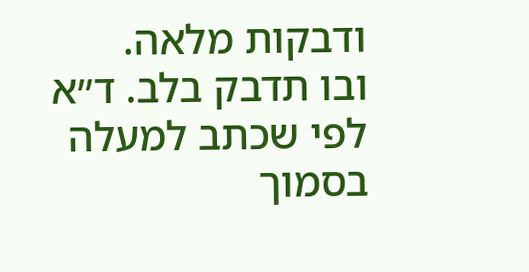ודבקות מלאה.
ובו תדבק בלב. ד״א לפי שכתב למעלה בסמוך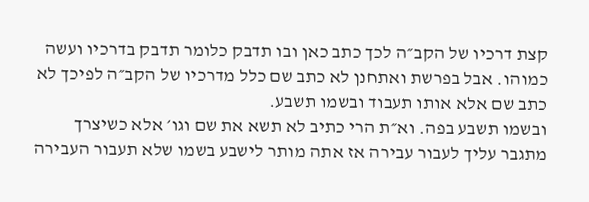קצת דרכיו של הקב״ה לכך כתב כאן ובו תדבק כלומר תדבק בדרכיו ועשה כמוהו. אבל בפרשת ואתחנן לא כתב שם כלל מדרכיו של הקב״ה לפיכך לא כתב שם אלא אותו תעבוד ובשמו תשבע.
ובשמו תשבע בפה. וא״ת הרי כתיב לא תשא את שם וגו׳ אלא כשיצרך מתגבר עליך לעבור עבירה אז אתה מותר לישבע בשמו שלא תעבור העבירה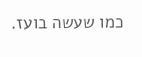כמו שעשה בועז.